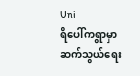Uni
ရိပေါ်ကရွာမှာဆက်သွယ်ရေး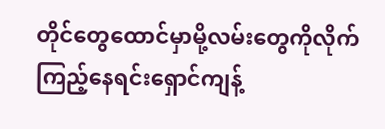တိုင်တွေထောင်မှာမို့လမ်းတွေကိုလိုက်ကြည့်နေရင်းရှောင်ကျန့်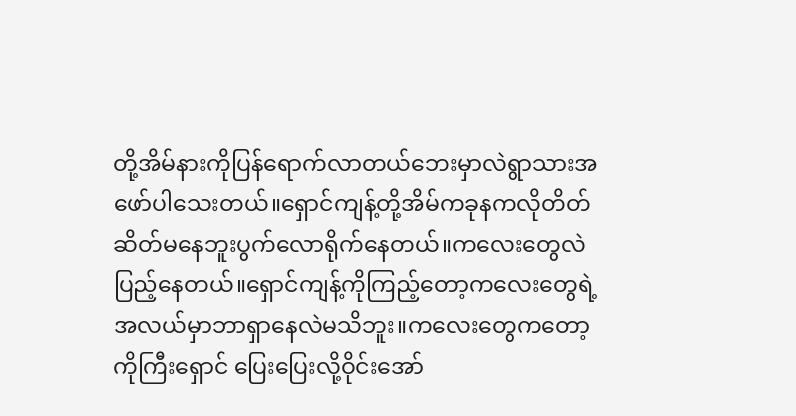တို့အိမ်နားကိုပြန်ရောက်လာတယ်ဘေးမှာလဲရွာသားအဖော်ပါသေးတယ်။ရှောင်ကျန့်တို့အိမ်ကခုနကလိုတိတ်ဆိတ်မနေဘူးပွက်လောရိုက်နေတယ်။ကလေးတွေလဲပြည့်နေတယ်။ရှောင်ကျန့်ကိုကြည့်တော့ကလေးတွေရဲ့အလယ်မှာဘာရှာနေလဲမသိဘူး။ကလေးတွေကတော့ကိုကြီးရှောင် ပြေးပြေးလို့ဝိုင်းအော်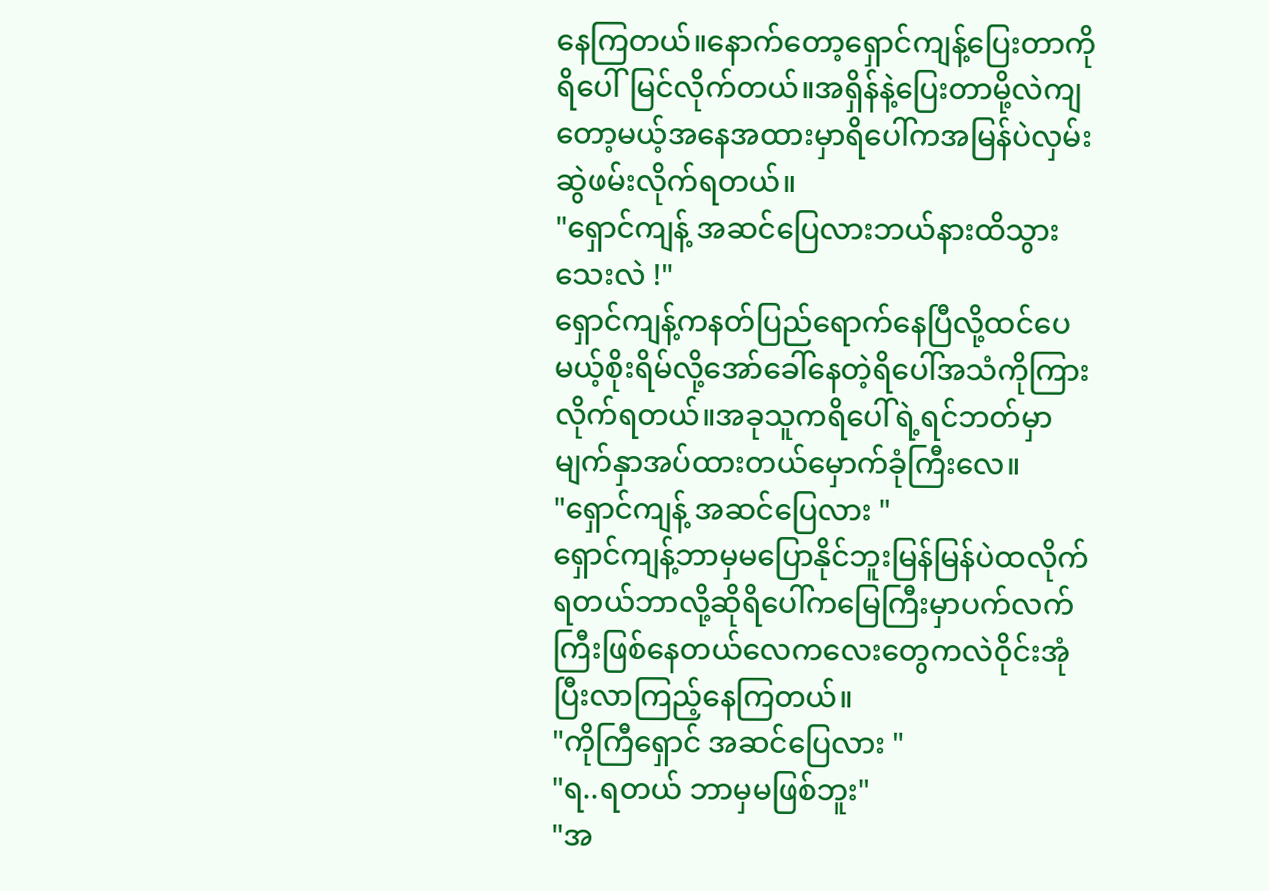နေကြတယ်။နောက်တော့ရှောင်ကျန့်ပြေးတာကိုရိပေါ်မြင်လိုက်တယ်။အရှိန်နဲ့ပြေးတာမို့လဲကျတော့မယ့်အနေအထားမှာရိပေါ်ကအမြန်ပဲလှမ်းဆွဲဖမ်းလိုက်ရတယ်။
"ရှောင်ကျန့် အဆင်ပြေလားဘယ်နားထိသွားသေးလဲ !"
ရှောင်ကျန့်ကနတ်ပြည်ရောက်နေပြီလို့ထင်ပေမယ့်စိုးရိမ်လို့အော်ခေါ်နေတဲ့ရိပေါ်အသံကိုကြားလိုက်ရတယ်။အခုသူကရိပေါ်ရဲ့ရင်ဘတ်မှာမျက်နှာအပ်ထားတယ်မှောက်ခုံကြီးလေ။
"ရှောင်ကျန့် အဆင်ပြေလား "
ရှောင်ကျန့်ဘာမှမပြောနိုင်ဘူးမြန်မြန်ပဲထလိုက်ရတယ်ဘာလို့ဆိုရိပေါ်ကမြေကြီးမှာပက်လက်ကြီးဖြစ်နေတယ်လေကလေးတွေကလဲဝိုင်းအုံပြီးလာကြည့်နေကြတယ်။
"ကိုကြီရှောင် အဆင်ပြေလား "
"ရ..ရတယ် ဘာမှမဖြစ်ဘူး"
"အ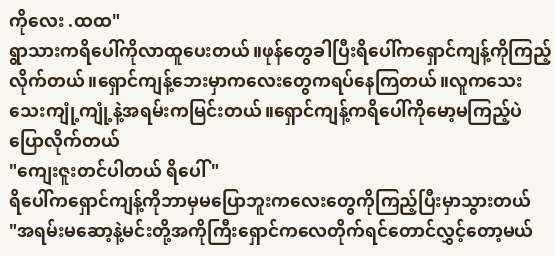ကိုလေး .ထထ"
ရွာသားကရိပေါ်ကိုလာထူပေးတယ်။ဖုန်တွေခါပြီးရိပေါ်ကရှောင်ကျန့်ကိုကြည့်လိုက်တယ်။ရှောင်ကျန့်ဘေးမှာကလေးတွေကရပ်နေကြတယ်။လူကသေးသေးကျုံ့ကျုံ့နဲ့အရမ်းကမြင်းတယ်။ရှောင်ကျန့်ကရိပေါ်ကိုမော့မကြည့်ပဲ ပြောလိုက်တယ်
"ကျေးဇူးတင်ပါတယ် ရိပေါ် "
ရိပေါ်ကရှောင်ကျန့်ကိုဘာမှမပြောဘူးကလေးတွေကိုကြည့်ပြီးမှာသွားတယ်
"အရမ်းမဆော့နဲ့မင်းတို့အကိုကြီးရှောင်ကလေတိုက်ရင်တောင်လွှင့်တော့မယ်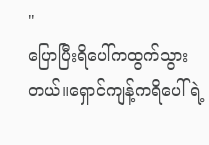"
ပြောပြီးရိပေါ်ကထွက်သွားတယ်။ရှောင်ကျန့်ကရိပေါ်ရဲ့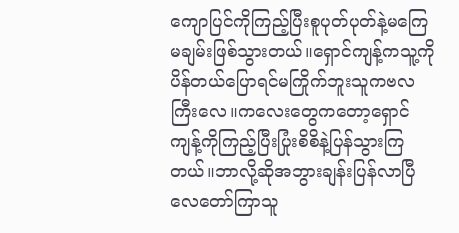ကျောပြင်ကိုကြည့်ပြီးစူပုတ်ပုတ်နဲ့မကြေမချမ်းဖြစ်သွားတယ်။ရှောင်ကျန့်ကသူ့ကိုပိန်တယ်ပြောရင်မကြိုက်ဘူးသူကဗလကြီးလေ။ကလေးတွေကတော့ရှောင်ကျန့်ကိုကြည့်ပြီးပြုံးစိစိနဲ့ပြန်သွားကြတယ်။ဘာလို့ဆိုအဘွားချန်းပြန်လာပြီလေတော်ကြာသူ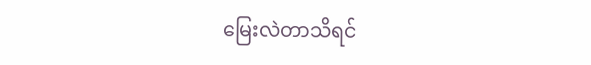မြေးလဲတာသိရင်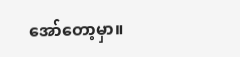အော်တော့မှာ။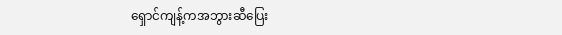ရှောင်ကျန့်ကအဘွားဆီပြေး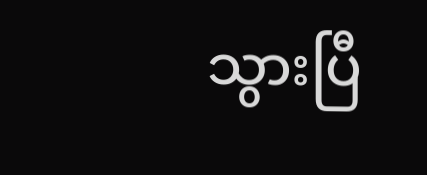သွားပြီ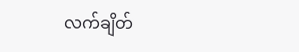လက်ချိတ်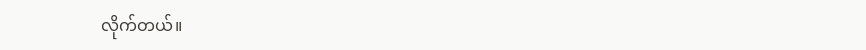လိုက်တယ်။